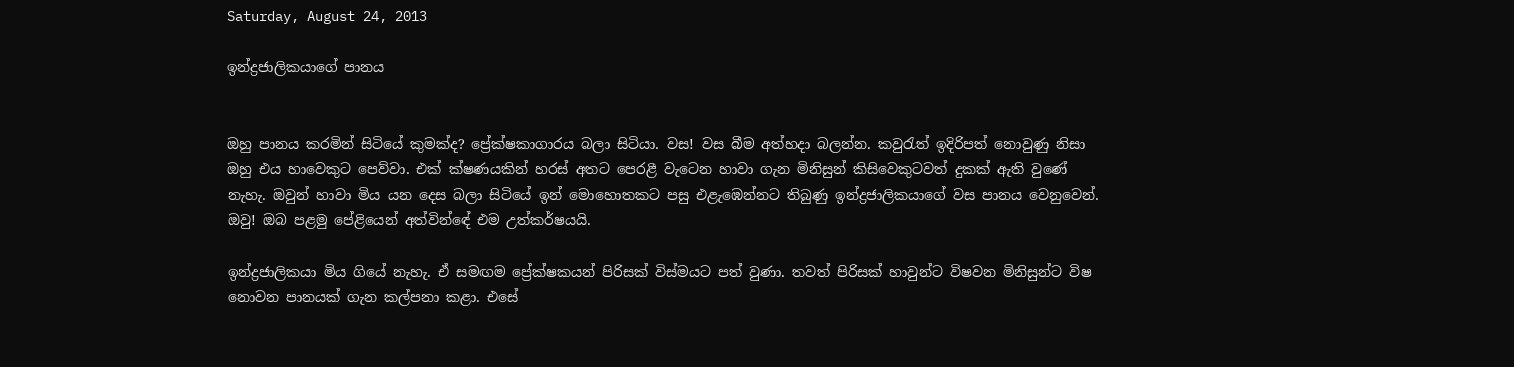Saturday, August 24, 2013

ඉන්ද්‍රජාලිකයාගේ පානය


ඔහු පානය කරමින් සිටියේ කුමක්ද? ප්‍රේක්ෂකාගාරය බලා සිටියා. වස! වස බීම අත්හදා බලන්න. කවුරැත් ඉදිරිපත් නොවුණු නිසා ඔහු එය හාවෙකුට පෙව්වා. එක් ක්ෂණයකින් හරස් අතට පෙරළී වැටෙන හාවා ගැන මිනිසුන් කිසිවෙකුටවත් දුකක් ඇති වුණේ නැහැ. ඔවුන් හාවා මිය යන දෙස බලා සිටියේ ඉන් මොහොතකට පසු එළැඹෙන්නට තිබුණු ඉන්ද්‍රජාලිකයාගේ වස පානය වෙනුවෙන්. ඔවු! ඔබ පළමු පේළියෙන් අත්වින්ඳේ එම උත්කර්ෂයයි.

ඉන්ද්‍රජාලිකයා මිය ගියේ නැහැ. ඒ සමඟම ප්‍රේක්ෂකයන් පිරිසක් විස්මයට පත් වුණා. තවත් පිරිසක් හාවුන්ට විෂවන මිනිසුන්ට විෂ නොවන පානයක් ගැන කල්පනා කළා. එසේ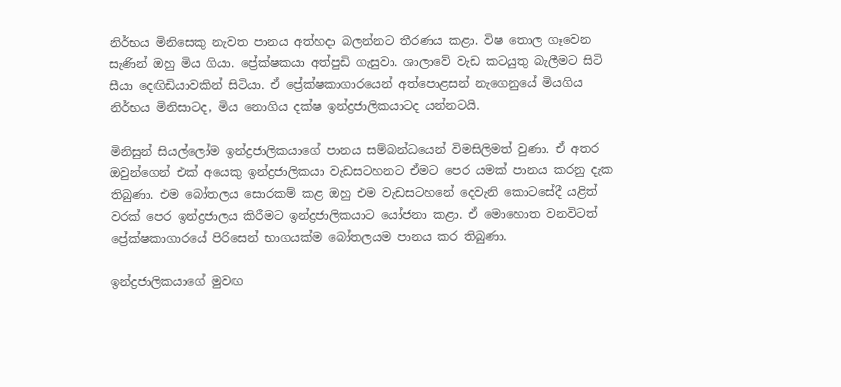නිර්භය මිනිසෙකු නැවත පානය අත්හදා බලන්නට තීරණය කළා. විෂ තොල ගෑවෙන සැණින් ඔහු මිය ගියා. ප්‍රේක්ෂකයා අත්පුඩි ගැසුවා. ශාලාවේ වැඩ කටයුතු බැලීමට සිටි සීයා දෙඟිඩියාවකින් සිටියා. ඒ ප්‍රේක්ෂකාගාරයෙන් අත්පොළසන් නැගෙනුයේ මියගිය නිර්භය මිනිසාටද, මිය නොගිය දක්ෂ ඉන්ද්‍රජාලිකයාටද යන්නටයි.

මිනිසුන් සියල්ලෝම ඉන්ද්‍රජාලිකයාගේ පානය සම්බන්ධයෙන් විමසිලිමත් වුණා. ඒ අතර ඔවුන්ගෙන් එක් අයෙකු ඉන්ද්‍රජාලිකයා වැඩසටහනට ඒමට පෙර යමක් පානය කරනු දැක තිබුණා. එම බෝතලය සොරකම් කළ ඔහු එම වැඩසටහනේ දෙවැනි කොටසේදී යළිත් වරක් පෙර ඉන්ද්‍රජාලය කිරීමට ඉන්ද්‍රජාලිකයාට යෝජනා කළා. ඒ මොහොත වනවිටත් ප්‍රේක්ෂකාගාරයේ පිරිසෙන් භාගයක්ම බෝතලයම පානය කර තිබුණා.

ඉන්ද්‍රජාලිකයාගේ මුවඟ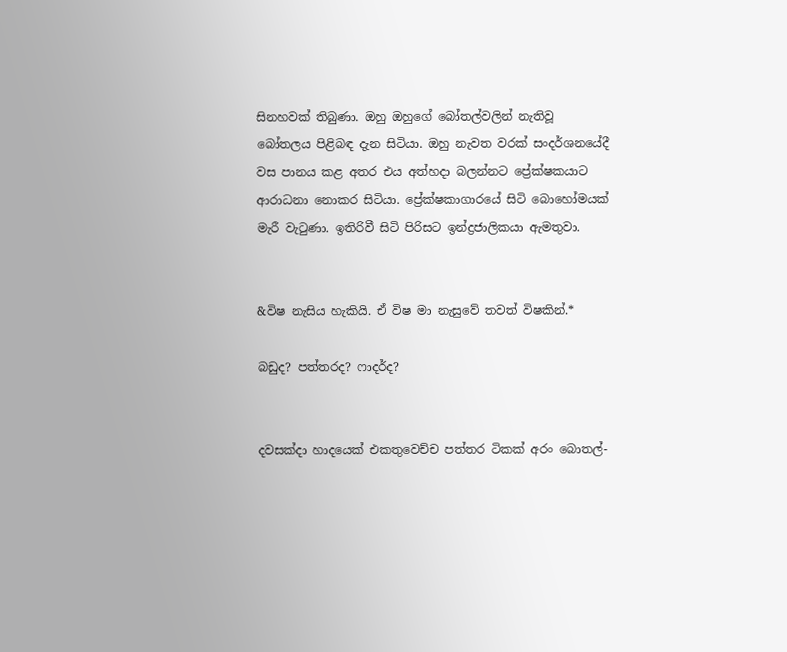සිනහවක් තිබුණා. ඔහු ඔහුගේ බෝතල්වලින් නැතිවූ බෝතලය පිළිබඳ දැන සිටියා. ඔහු නැවත වරක් සංදර්ශනයේදී වස පානය කළ අතර එය අත්හදා බලන්නට ප්‍රේක්ෂකයාට ආරාධනා නොකර සිටියා. ප්‍රේක්ෂකාගාරයේ සිටි බොහෝමයක් මැරී වැටුණා. ඉතිරිවී සිටි පිරිසට ඉන්ද්‍රජාලිකයා ඇමතුවා.


&විෂ නැසිය හැකියි. ඒ විෂ මා නැසුවේ තවත් විෂකින්.*

බඩුද? පත්තරද? ෆාදර්ද?


දවසක්දා හාදයෙක් එකතුවෙච්ච පත්තර ටිකක් අරං බොතල්-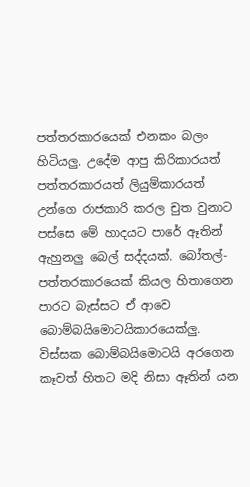පත්තරකාරයෙක් එනකං බලං හිටියලු. උදේම ආපු කිරිකාරයත් පත්තරකාරයත් ලියුම්කාරයත් උන්ගෙ රාජකාරි කරල චුත වුනාට පස්සෙ මේ හාදයට පාරේ ඈතින් ඇහුනලු බෙල් සද්දයක්. බෝතල්-පත්තරකාරයෙක් කියල හිතාගෙන පාරට බැස්සට ඒ ආවෙ බොම්බයිමොටයිකාරයෙක්ලු. විස්සක බොම්බයිමොටයි අරගෙන කෑවත් හිතට මදි නිසා ඈතින් යන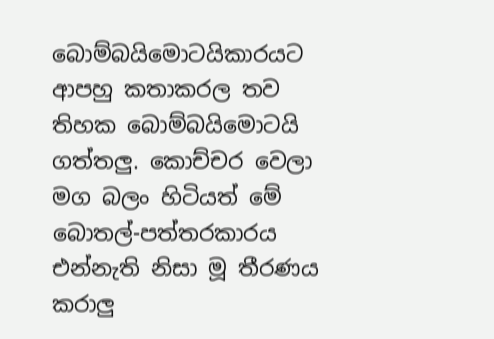බොම්බයිමොටයිකාරයට ආපහු කතාකරල තව තිහක බොම්බයිමොටයි ගත්තලු. කොච්චර වෙලා මග බලං හිටියත් මේ බොතල්-පත්තරකාරය එන්නැති නිසා මූ තීරණය කරාලු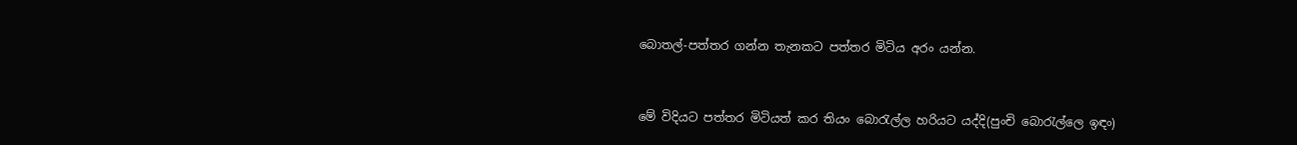බොතල්-පත්තර ගන්න තැනකට පත්තර මිටිය අරං යන්න.



මේ විදියට පත්තර මිටියත් කර තියං බොරැල්ල හරියට යද්දි(පුංචි බොරැල්ලෙ ඉඳං)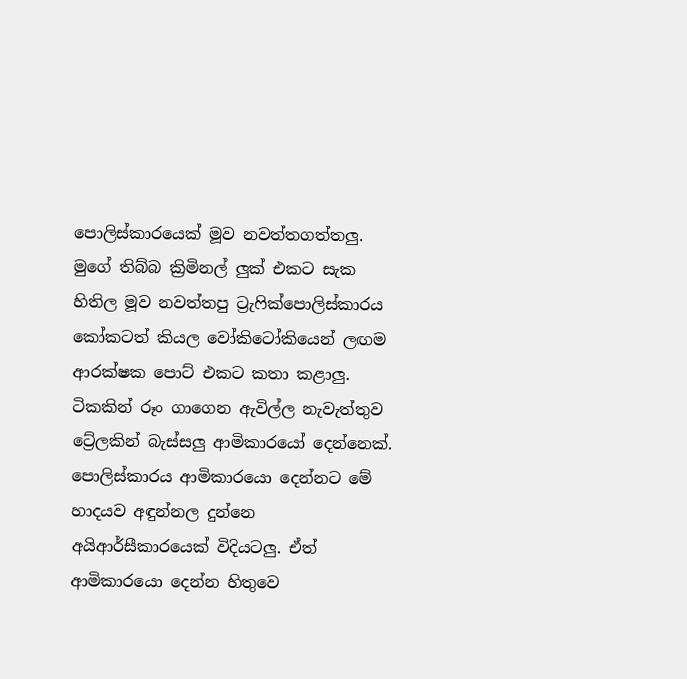පොලිස්කාරයෙක් මූව නවත්තගත්තලු. මුගේ තිබ්බ ක්‍රිමිනල් ලුක් එකට සැක හිතිල මූව නවත්තපු ට්‍රැෆික්පොලිස්කාරය කෝකටත් කියල වෝකිටෝකියෙන් ලඟම ආරක්ෂක පොට් එකට කතා කළාලු. ටිකකින් රූං ගාගෙන ඇවිල්ල නැවැත්තුව ට්‍රේලකින් බැස්සලු ආමිකාරයෝ දෙන්නෙක්. පොලිස්කාරය ආමිකාරයො දෙන්නට මේ හාදයව අඳුන්නල දුන්නෙ අයිආර්සීකාරයෙක් විදියටලු. ඒත් ආමිකාරයො දෙන්න හිතුවෙ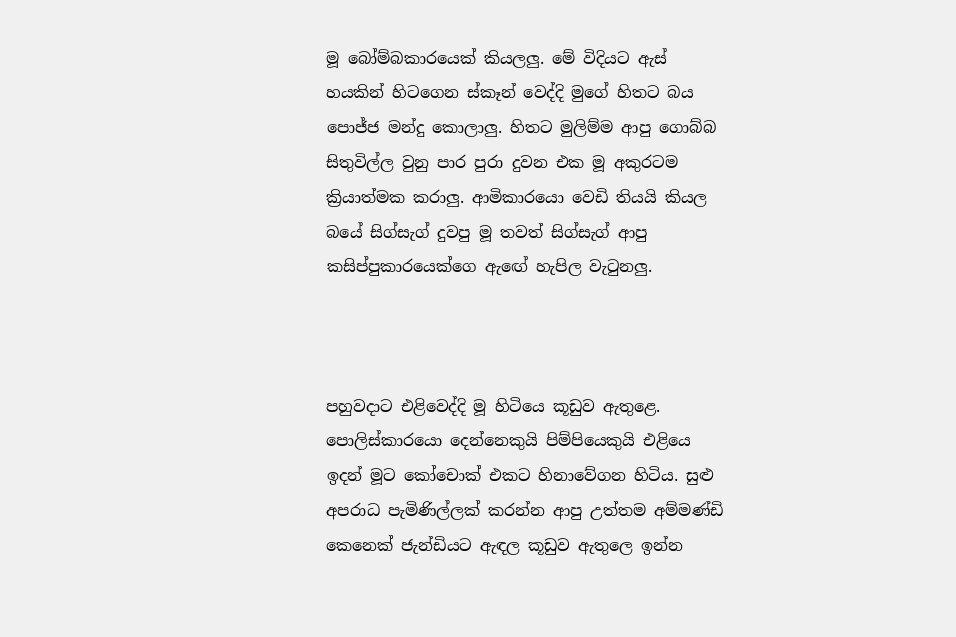මූ බෝම්බකාරයෙක් කියලලු. මේ විදියට ඇස් හයකින් හිටගෙන ස්කෑන් වෙද්දි මුගේ හිතට බය පොජ්ජ මන්දු කොලාලු. හිතට මුලිම්ම ආපු ගොබ්බ සිතුවිල්ල වුනු පාර පුරා දුවන එක මූ අකුරටම ක්‍රියාත්මක කරාලු. ආමිකාරයො වෙඩි තියයි කියල බයේ සිග්සැග් දුවපු මූ තවත් සිග්සැග් ආපු කසිප්පුකාරයෙක්ගෙ ඇඟේ හැපිල වැටුනලු.



පහුවදාට එළිවෙද්දි මූ හිටියෙ කූඩුව ඇතුළෙ. පොලිස්කාරයො දෙන්නෙකුයි පිම්පියෙකුයි එළියෙ ඉදන් මූට කෝචොක් එකට හිනාවේගන හිටිය. සුළු අපරාධ පැමිණිල්ලක් කරන්න ආපු උත්තම අම්මණ්ඩි කෙනෙක් ජැන්ඩියට ඇඳල කූඩුව ඇතුලෙ ඉන්න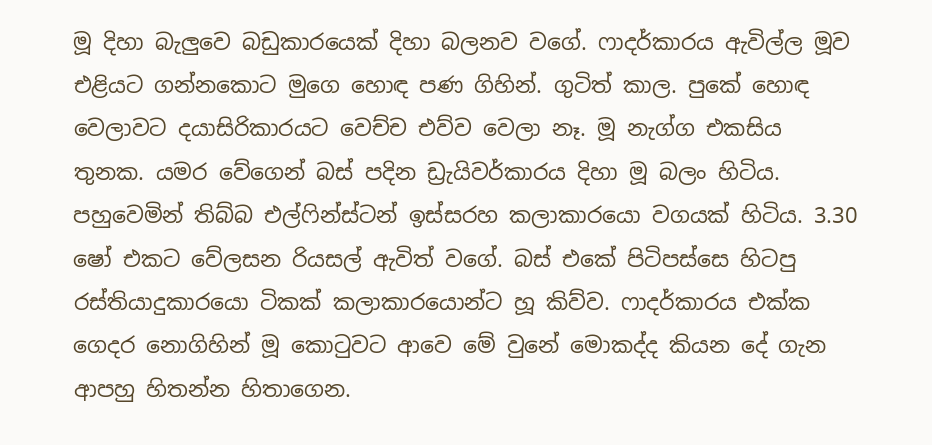මූ දිහා බැලුවෙ බඩුකාරයෙක් දිහා බලනව වගේ. ෆාදර්කාරය ඇවිල්ල මූව එළියට ගන්නකොට මුගෙ හොඳ පණ ගිහින්. ගුටිත් කාල. පුකේ හොඳ වෙලාවට දයාසිරිකාරයට වෙච්ච එව්ව වෙලා නෑ. මූ නැග්ග එකසිය තුනක. යමර වේගෙන් බස් පදින ඩ්‍රැයිවර්කාරය දිහා මූ බලං හිටිය. පහුවෙමින් තිබ්බ එල්ෆින්ස්ටන් ඉස්සරහ කලාකාරයො වගයක් හිටිය. 3.30 ෂෝ එකට වේලසන රියසල් ඇවිත් වගේ. බස් එකේ පිටිපස්සෙ හිටපු රස්තියාදුකාරයො ටිකක් කලාකාරයොන්ට හූ කිව්ව. ෆාදර්කාරය එක්ක ගෙදර නොගිහින් මූ කොටුවට ආවෙ මේ වුනේ මොකද්ද කියන දේ ගැන ආපහු හිතන්න හිතාගෙන.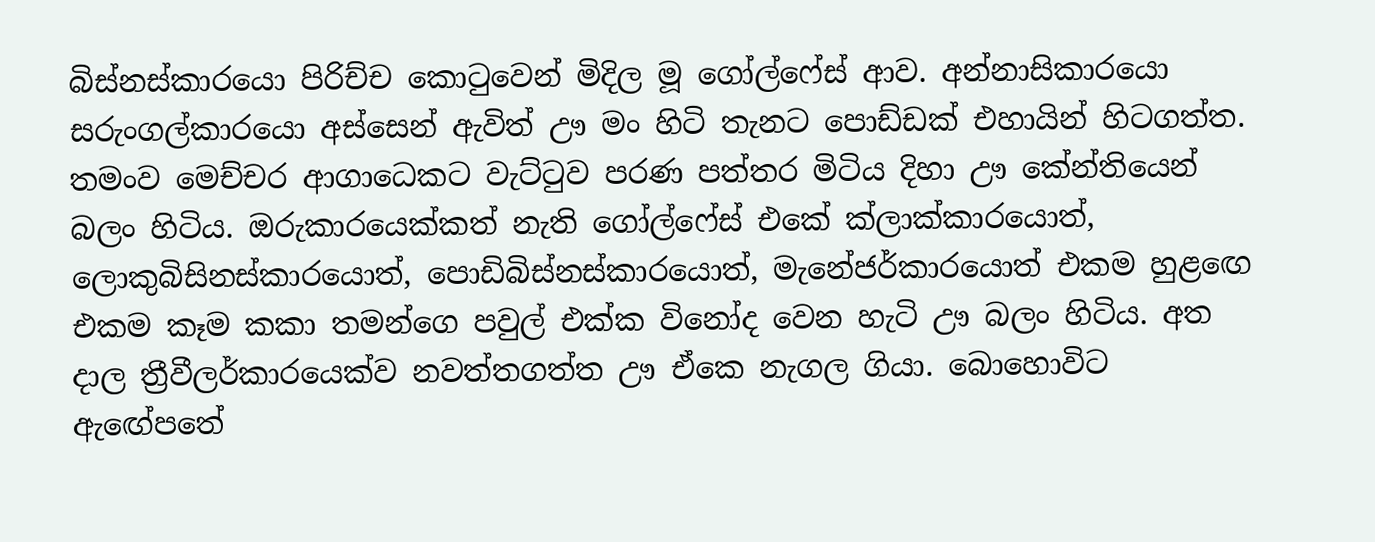බිස්නස්කාරයො පිරිච්ච කොටුවෙන් මිදිල මූ ගෝල්ෆේස් ආව. අන්නාසිකාරයො සරුංගල්කාරයො අස්සෙන් ඇවිත් ඌ මං හිටි තැනට පොඩ්ඩක් එහායින් හිටගත්ත. තමංව මෙච්චර ආගාධෙකට වැට්ටුව පරණ පත්තර මිටිය දිහා ඌ කේන්තියෙන් බලං හිටිය. ඔරුකාරයෙක්කත් නැති ගෝල්ෆේස් එකේ ක්ලාක්කාරයොත්, ලොකුබිසිනස්කාරයොත්, පොඩිබිස්නස්කාරයොත්, මැනේජර්කාරයොත් එකම හුළඟෙ එකම කෑම කකා තමන්ගෙ පවුල් එක්ක විනෝද වෙන හැටි ඌ බලං හිටිය. අත දාල ත්‍රීවීලර්කාරයෙක්ව නවත්තගත්ත ඌ ඒකෙ නැගල ගියා. බොහොවිට ඇඟේපතේ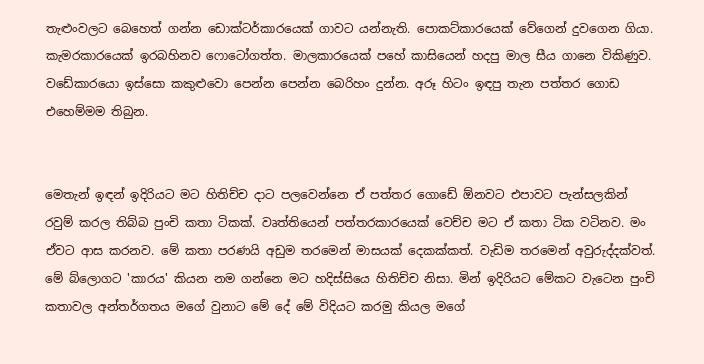තැළුංවලට බෙහෙත් ගන්න ඩොක්ටර්කාරයෙක් ගාවට යන්නැති. පොකට්කාරයෙක් වේගෙන් දුවගෙන ගියා. කැමරකාරයෙක් ඉරබහිනව ෆොටෝගත්ත. මාලකාරයෙක් පහේ කාසියෙන් හදපු මාල සීය ගානෙ විකිණුව. වඩේකාරයො ඉස්සො කකුළුවො පෙන්න පෙන්න බෙරිහං දුන්න. අරූ හිටං ඉඳපු තැන පත්තර ගොඩ එහෙම්මම තිබුන.


මෙතැන් ඉඳන් ඉදිරියට මට හිතිච්ච දාට පලවෙන්නෙ ඒ පත්තර ගොඩේ ඕනවට එපාවට පැන්සලකින් රවුම් කරල තිබ්බ පුංචි කතා ටිකක්. වෘත්තියෙන් පත්තරකාරයෙක් වෙච්ච මට ඒ කතා ටික වටිනව. මං ඒවට ආස කරනව. මේ කතා පරණයි අඩුම තරමෙන් මාසයක් දෙකක්කත්. වැඩිම තරමෙන් අවුරුද්දක්වත්. මේ බ්ලොගට 'කාරය' කියන නම ගන්නෙ මට හදිස්සියෙ හිතිච්ච නිසා. මින් ඉදිරියට මේකට වැටෙන පුංචි කතාවල අන්තර්ගතය මගේ වුනාට මේ දේ මේ විදියට කරමු කියල මගේ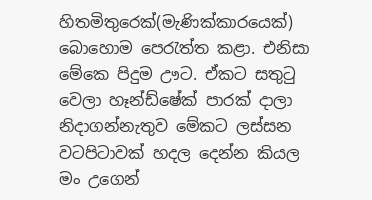හිතමිතුරෙක්(මැණික්කාරයෙක්) බොහොම පෙරැත්ත කළා. එනිසා මේකෙ පිදුම ඌට. ඒකට සතුටු වෙලා හෑන්ඩ්ෂේක් පාරක් දාලා නිදාගන්නැතුව මේකට ලස්සන වටපිටාවක් හදල දෙන්න කියල මං උගෙන්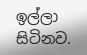ඉල්ලා සිටිනව.